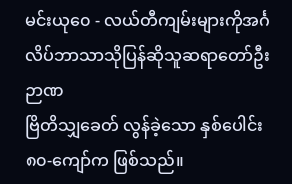မင်းယု၀ေ - လယ်တီကျမ်းများကိုအင်္ဂလိပ်ဘာသာသိုပြန်ဆိုသူဆရာတော်ဦးဉာဏ
ဗြိတိသျှခေတ် လွန်ခဲ့သော နှစ်ပေါင်း ၈၀-ကျော်က ဖြစ်သည်။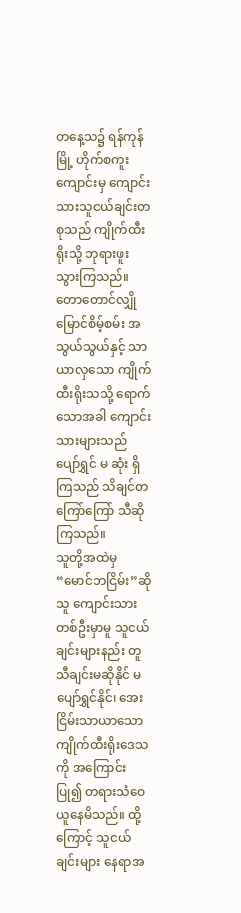တနေ့သ၌ ရန်ကုန်မြို့ ဟိုက်စကူးကျောင်းမှ ကျောင်းသားသူငယ်ချင်းတစုသည် ကျိုက်ထီးရိုးသို့ ဘုရားဖူး သွားကြသည်။ တောတောင်လျှိုမြောင်စိမ့်စမ်း အသွယ်သွယ်နှင့် သာယာလှသော ကျိုက်ထီးရိုးသသို့ ရောက်သောအခါ ကျောင်းသားများသည် ပျော်ရွှင် မ ဆုံး ရှိကြသည် သိချင်တကြော်ကြော် သီဆိုကြသည်။
သူတို့အထဲမှ “မောင်ဘငြိမ်း”ဆိုသူ ကျောင်းသားတစ်ဦးမှာမူ သူငယ်ချင်းများနည်း တူ သီချင်းမဆိုနိုင် မပျော်ရွှင်နိုင်၊ အေးငြိမ်းသာယာသောကျိုက်ထီးရိုးဒေသကို အကြောင်း ပြု၍ တရားသံဝေယူနေမိသည်။ ထို့ကြောင့် သူငယ်ချင်းများ နေရာအ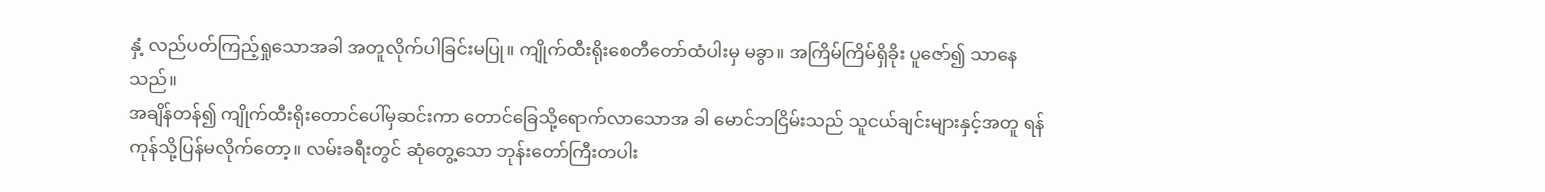နှံ့ လည်ပတ်ကြည့်ရှုသောအခါ အတူလိုက်ပါခြင်းမပြု။ ကျိုက်ထီးရိုးစေတီတော်ထံပါးမှ မခွာ။ အကြိမ်ကြိမ်ရှိခိုး ပူဇော်၍ သာနေသည်။
အချိန်တန်၍ ကျိုက်ထီးရိုးတောင်ပေါ်မှဆင်းကာ တောင်ခြေသို့ရောက်လာသောအ ခါ မောင်ဘငြိမ်းသည် သူငယ်ချင်းများနှင့်အတူ ရန်ကုန်သို့ပြန်မလိုက်တော့။ လမ်းခရီးတွင် ဆုံတွေ့သော ဘုန်းတော်ကြီးတပါး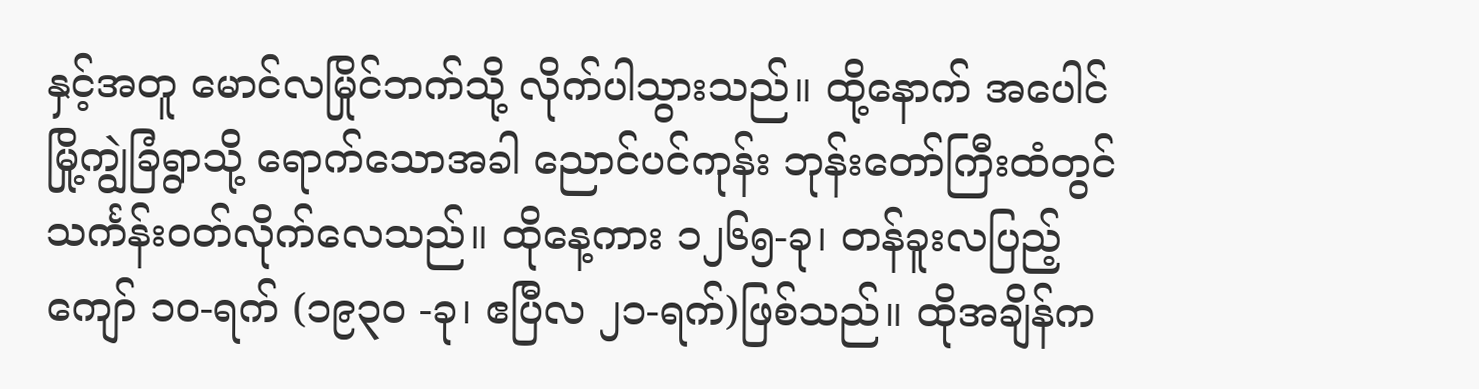နှင့်အတူ မောင်လမြိုင်ဘက်သို့ လိုက်ပါသွားသည်။ ထို့နောက် အပေါင်မြို့ကျွဲခြံရွာသို့ ရောက်သောအခါ ညောင်ပင်ကုန်း ဘုန်းတော်ကြီးထံတွင် သင်္ကန်းဝတ်လိုက်လေသည်။ ထိုနေ့ကား ၁၂၆၅-ခု၊ တန်ခူးလပြည့်ကျော် ၁၀-ရက် (၁၉၃ဝ -ခု၊ ဧပြီလ ၂၁-ရက်)ဖြစ်သည်။ ထိုအချိန်က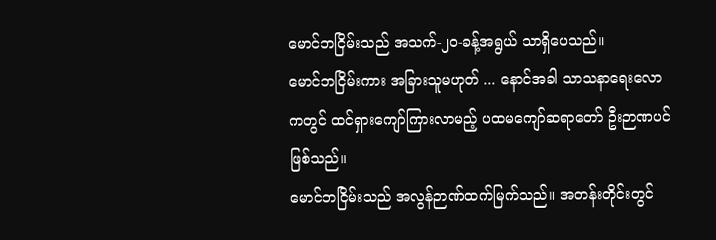မောင်ဘငြိမ်းသည် အသက်-၂၀-ခန့်အရွယ် သာရှိပေသည်။
မောင်ဘငြိမ်းကား အခြားသူမဟုတ် ... နောင်အခါ သာသနာရေးလောကတွင် ထင်ရှားကျော်ကြားလာမည့် ပထမကျော်ဆရာတော် ဦးဉာဏပင်ဖြစ်သည်။
မောင်ဘငြိမ်းသည် အလွန်ဉာဏ်ထက်မြက်သည်။ အတန်းတိုင်းတွင်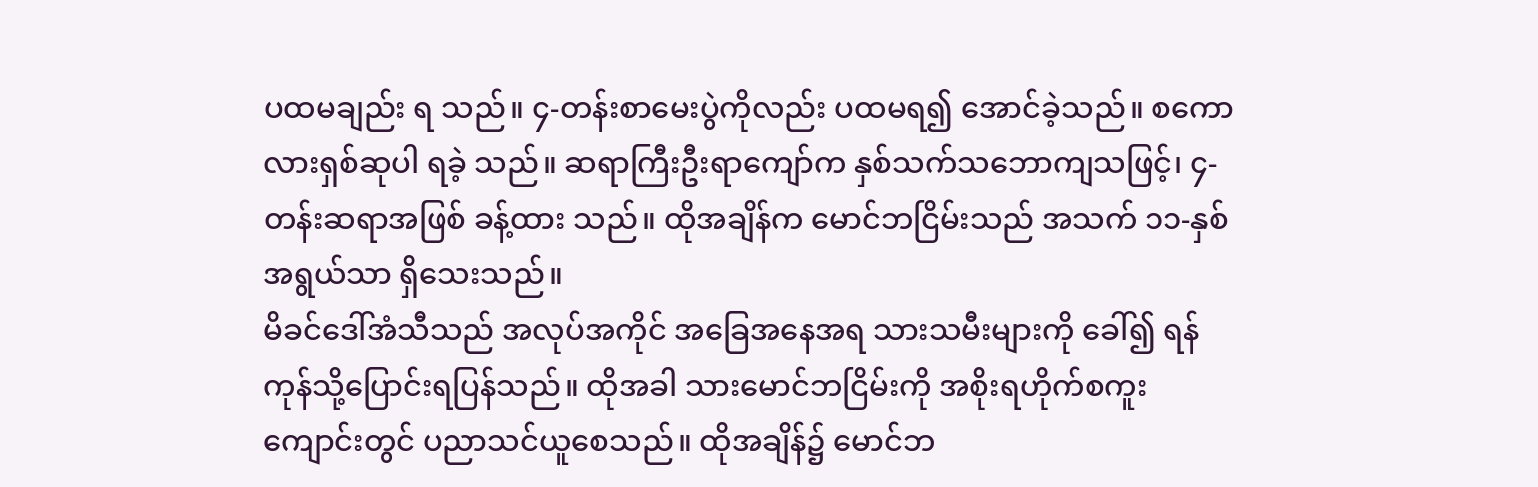ပထမချည်း ရ သည်။ ၄-တန်းစာမေးပွဲကိုလည်း ပထမရ၍ အောင်ခဲ့သည်။ စကောလားရှစ်ဆုပါ ရခဲ့ သည်။ ဆရာကြီးဦးရာကျော်က နှစ်သက်သဘောကျသဖြင့်၊ ၄-တန်းဆရာအဖြစ် ခန့်ထား သည်။ ထိုအချိန်က မောင်ဘငြိမ်းသည် အသက် ၁၁-နှစ်အရွယ်သာ ရှိသေးသည်။
မိခင်ဒေါ်အံသီသည် အလုပ်အကိုင် အခြေအနေအရ သားသမီးများကို ခေါ်၍ ရန် ကုန်သို့ပြောင်းရပြန်သည်။ ထိုအခါ သားမောင်ဘငြိမ်းကို အစိုးရဟိုက်စကူးကျောင်းတွင် ပညာသင်ယူစေသည်။ ထိုအချိန်၌ မောင်ဘ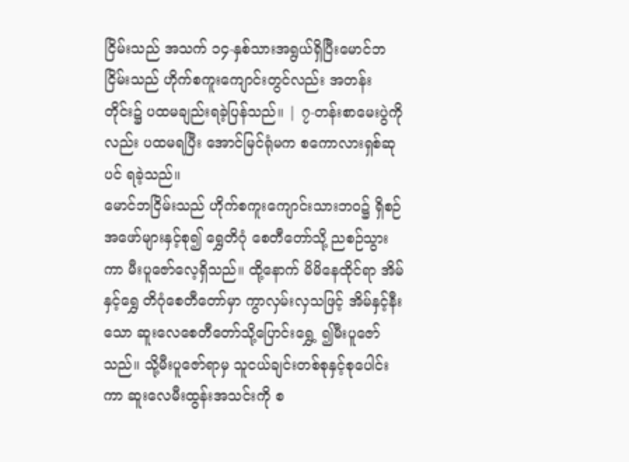ငြိမ်းသည် အသက် ၁၄-နှစ်သားအရွယ်ရှိပြီးမောင်ဘငြိမ်းသည် ဟိုက်စကူးကျောင်းတွင်လည်း အတန်းတိုင်း၌ ပထမချည်းရခဲ့ပြန်သည်။ | ၇-တန်းစာမေးပွဲကိုလည်း ပထမရပြီး အောင်မြင်ရုံမက စကောလားရှစ်ဆုပင် ရခဲ့သည်။
မောင်ဘငြိမ်းသည် ဟိုက်စကူးကျောင်းသားဘဝ၌ ရှိစဉ် အဖော်များနှင့်စု၍ ရွှေတိဂုံ စေတီတော်သို့ ညစဉ်သွားကာ မီးပူဇော်လေ့ရှိသည်။ ထို့နောက် မိမိနေထိုင်ရာ အိမ်နှင့်ရွှေ တိဂုံစေတီတော်မှာ ကွာလှမ်းလှသဖြင့် အိမ်နှင့်နီးသော ဆူးလေစေတီတော်သို့ပြောင်းရွှေ့ ၍မီးပူဇော်သည်။ သို့မီးပူဇော်ရာမှ သူငယ်ချင်းတစ်စုနှင့်စုပေါင်းကာ ဆူးလေမီးထွန်းအသင်းကို စ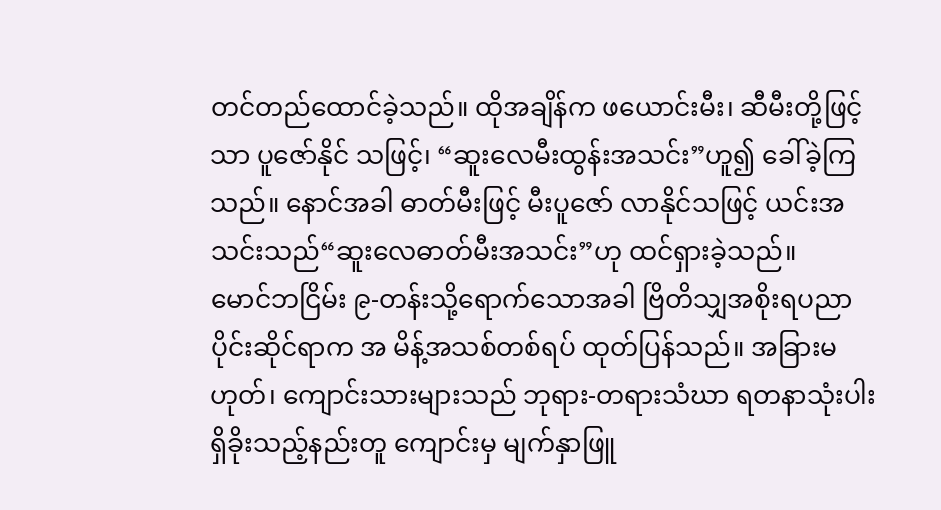တင်တည်ထောင်ခဲ့သည်။ ထိုအချိန်က ဖယောင်းမီး၊ ဆီမီးတို့ဖြင့်သာ ပူဇော်နိုင် သဖြင့်၊ “ဆူးလေမီးထွန်းအသင်း”ဟူ၍ ခေါ်ခဲ့ကြသည်။ နောင်အခါ ဓာတ်မီးဖြင့် မီးပူဇော် လာနိုင်သဖြင့် ယင်းအသင်းသည်“ဆူးလေဓာတ်မီးအသင်း”ဟု ထင်ရှားခဲ့သည်။
မောင်ဘငြိမ်း ၉-တန်းသို့ရောက်သောအခါ ဗြိတိသျှအစိုးရပညာပိုင်းဆိုင်ရာက အ မိန့်အသစ်တစ်ရပ် ထုတ်ပြန်သည်။ အခြားမဟုတ်၊ ကျောင်းသားများသည် ဘုရား-တရားသံဃာ ရတနာသုံးပါးရှိခိုးသည့်နည်းတူ ကျောင်းမှ မျက်နှာဖြူ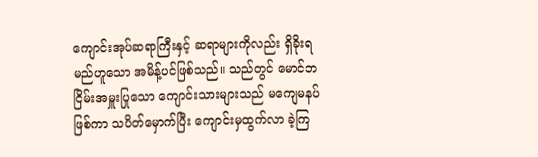ကျောင်းအုပ်ဆရာကြီးနှင့် ဆရာများကိုလည်း ရှိခိုးရမည်ဟူသော အမိန့်ပင်ဖြစ်သည်။ သည်တွင် မောင်ဘငြိမ်းအမှူးပြုသော ကျောင်းသားများသည် မကျေမနပ်ဖြစ်ကာ သပိတ်မှောက်ပြီး ကျောင်းမှထွက်လာ ခဲ့ကြ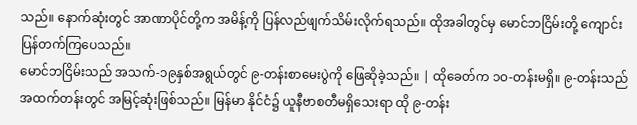သည်။ နောက်ဆုံးတွင် အာဏာပိုင်တို့က အမိန့်ကို ပြန်လည်ဖျက်သိမ်းလိုက်ရသည်။ ထိုအခါတွင်မှ မောင်ဘငြိမ်းတို့ ကျောင်းပြန်တက်ကြပေသည်။
မောင်ဘငြိမ်းသည် အသက်-၁၉နှစ်အရွယ်တွင် ၉-တန်းစာမေးပွဲကို ဖြေဆိုခဲ့သည်။ | ထိုခေတ်က ၁ဝ-တန်းမရှိ။ ၉-တန်းသည် အထက်တန်းတွင် အမြင့်ဆုံးဖြစ်သည်။ မြန်မာ နိုင်ငံ၌ ယူနီဗာစတီမရှိသေးရာ ထို ၉-တန်း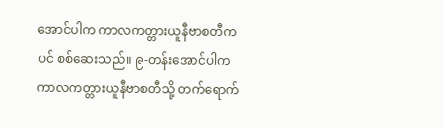အောင်ပါက ကာလကတ္တားယူနီဗာစတီကပင် စစ်ဆေးသည်။ ၉-တန်းအောင်ပါက ကာလကတ္တားယူနီဗာစတီသို့ တက်ရောက်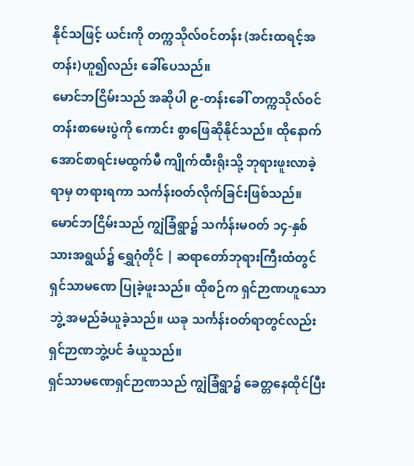နိုင်သဖြင့် ယင်းကို တက္ကသိုလ်ဝင်တန်း (အင်းထရင့်အတန်း)ဟူ၍လည်း ခေါ်ပေသည်။
မောင်ဘငြိမ်းသည် အဆိုပါ ၉-တန်းခေါ် တက္ကသိုလ်ဝင်တန်းစာမေးပွဲကို ကောင်း စွာဖြေဆိုနိုင်သည်။ ထိုနောက် အောင်စာရင်းမထွက်မီ ကျိုက်ထီးရိုးသို့ ဘုရားဖူးလာခဲ့ရာမှ တရားရကာ သင်္ကန်းဝတ်လိုက်ခြင်းဖြစ်သည်။
မောင်ဘငြိမ်းသည် ကျွဲခြံရွာ၌ သင်္ကန်းမဝတ် ၁၄-နှစ်သားအရွယ်၌ ရွှေဂုံတိုင် | ဆရာတော်ဘုရားကြီးထံတွင် ရှင်သာမဏေ ပြုခဲ့ဖူးသည်။ ထိုစဉ်က ရှင်ဉာဏဟူသောဘွဲ့ အမည်ခံယူခဲ့သည်။ ယခု သင်္ကန်းဝတ်ရာတွင်လည်း ရှင်ဉာဏဘွဲ့ပင် ခံယူသည်။
ရှင်သာမဏေရှင်ဉာဏသည် ကျွဲခြံရွာ၌ ခေတ္တနေထိုင်ပြီး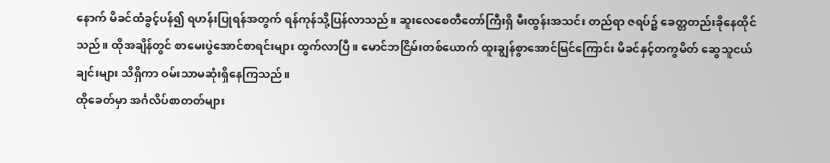နောက် မိခင်ထံခွင့်ပန်၍ ရဟန်းပြုရန်အတွက် ရန်ကုန်သို့ပြန်လာသည်။ ဆူးလေစေတီတော်ကြီးရှိ မီးထွန်းအသင်း တည်ရာ ဇရပ်၌ ခေတ္တတည်းခိုနေထိုင်သည်။ ထိုအချိန်တွင် စာမေးပွဲအောင်စာရင်းများ ထွက်လာပြီ။ မောင်ဘငြိမ်းတစ်ယောက် ထူးချွန်စွာအောင်မြင်ကြောင်း မိခင်နှင့်တကွမိတ် ဆွေသူငယ်ချင်းများ သိရှိကာ ဝမ်းသာမဆုံးရှိနေကြသည်။
ထိုခေတ်မှာ အင်္ဂလိပ်စာတတ်များ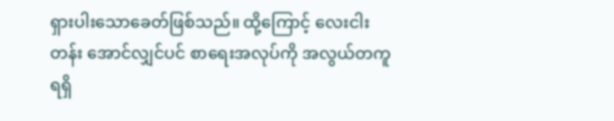ရှားပါးသောခေတ်ဖြစ်သည်။ ထို့ကြောင့် လေးငါး တန်း အောင်လျှင်ပင် စာရေးအလုပ်ကို အလွယ်တကူရရှိ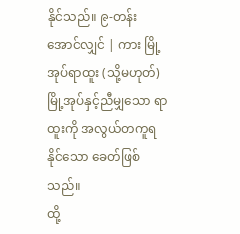နိုင်သည်။ ၉-တန်းအောင်လျှင် | ကား မြို့အုပ်ရာထူး (သို့မဟုတ်) မြို့အုပ်နှင့်ညီမျှသော ရာထူးကို အလွယ်တကူရနိုင်သော ခေတ်ဖြစ်သည်။
ထို့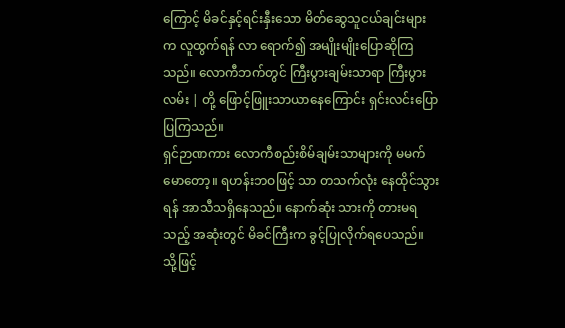ကြောင့် မိခင်နှင့်ရင်းနှီးသော မိတ်ဆွေသူငယ်ချင်းများက လူထွက်ရန် လာ ရောက်၍ အမျိုးမျိုးပြောဆိုကြသည်။ လောကီဘက်တွင် ကြီးပွားချမ်းသာရာ ကြီးပွားလမ်း | တို့ ဖြောင့်ဖြူးသာယာနေကြောင်း ရှင်းလင်းပြောပြကြသည်။
ရှင်ဉာဏကား လောကီစည်းစိမ်ချမ်းသာများကို မမက်မောတော့။ ရဟန်းဘဝဖြင့် သာ တသက်လုံး နေထိုင်သွားရန် အာသီသရှိနေသည်။ နောက်ဆုံး သားကို တားမရသည့် အဆုံးတွင် မိခင်ကြီးက ခွင့်ပြုလိုက်ရပေသည်။ သို့ဖြင့်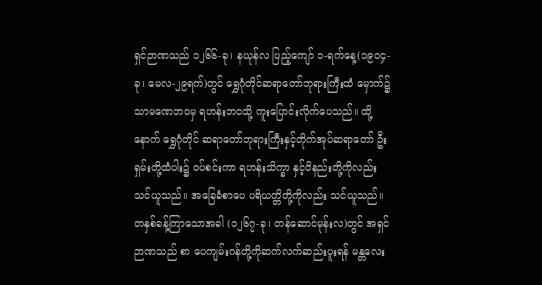ရှင်ဉာဏသည် ၁၂၆၆-ခု၊ နယုန်လ ပြည့်ကျော် ၁-ရက်နေ့(၁၉၀၄-ခု၊ မေလ-၂၉ရက်)တွင် ရွှေဂုံတိုင်ဆရာတော်ဘုရားကြီးထံ မှောက်၌ သာမဏေဘဝမှ ရဟန်းဘဝသို့ ကူးပြောင်းလိုက်ပေသည်။ ထို့နောက် ရွှေဂုံတိုင် ဆရာတော်ဘုရားကြီးနှင့်တိုက်အုပ်ဆရာတော် ဦးရှမ်းတို့ထံပါး၌ ဝပ်စင်းကာ ရဟန်းသိက္ခာ နှင့်ဝိနည်းတို့ကိုလည်း သင်ယူသည်။ အခြေခံစာပေ ပရိယတ္တိတို့ကိုလည်း သင်ယူသည်။
တနှစ်ခန့်ကြာသောအခါ (၁၂၆၇-ခု၊ တန်ဆောင်မုန်းလ)တွင် အရှင်ဉာဏသည် စာ ပေကျမ်းဂန်တို့ကိုဆက်လက်ဆည်းပူးရန် မန္တလေး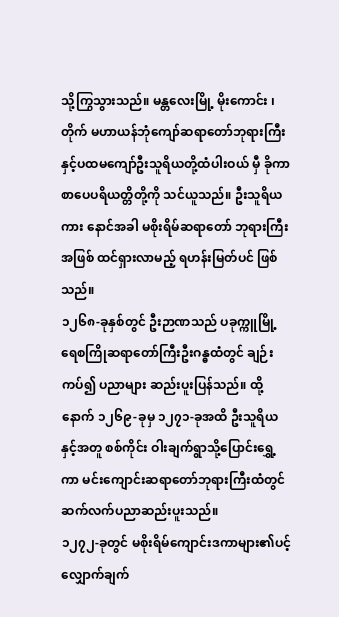သို့ကြွသွားသည်။ မန္တလေးမြို့ မိုးကောင်း ၊ တိုက် မဟာယန်ဘုံကျော်ဆရာတော်ဘုရားကြီးနှင့်ပထမကျော်ဦးသူရိယတို့ထံပါးဝယ် မှီ ခိုကာ စာပေပရိယတ္တိတို့ကို သင်ယူသည်။ ဦးသူရိယကား နောင်အခါ မစိုးရိမ်ဆရာတော် ဘုရားကြီးအဖြစ် ထင်ရှားလာမည့် ရဟန်းမြတ်ပင် ဖြစ်သည်။
၁၂၆၈-ခုနှစ်တွင် ဦးဉာဏသည် ပခုက္ကူမြို့ ရေစကြိုဆရာတော်ကြီးဦးဂန္ဓထံတွင် ချဉ်းကပ်၍ ပညာများ ဆည်းပူးပြန်သည်။ ထို့နောက် ၁၂၆၉-ခုမှ ၁၂၇၁-ခုအထိ ဦးသူရိယ နှင့်အတူ စစ်ကိုင်း ဝါးချက်ရွာသို့ပြောင်းရွှေ့ကာ မင်းကျောင်းဆရာတော်ဘုရားကြီးထံတွင် ဆက်လက်ပညာဆည်းပူးသည်။
၁၂၇၂-ခုတွင် မစိုးရိမ်ကျောင်းဒကာများ၏ပင့်လျှောက်ချက်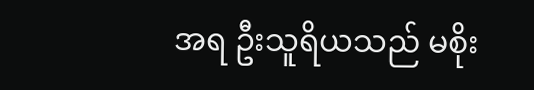အရ ဦးသူရိယသည် မစိုး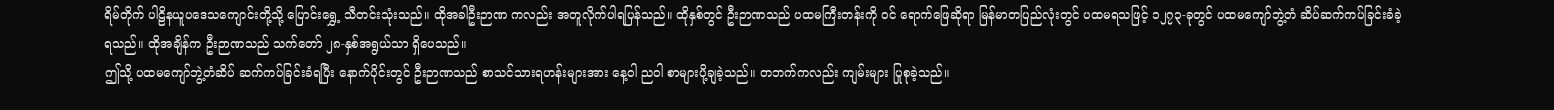ရိမ်တိုက် ပါဠိနယူပဒေသကျောင်းတို့သို့ ပြောင်းရွှေ့ သီတင်းသုံးသည်။ ထိုအခါဦးဉာဏ ကလည်း အတူလိုက်ပါရပြန်သည်။ ထိုနှစ်တွင် ဦးဉာဏသည် ပထမကြီးတန်းကို ဝင် ရောက်ဖြေဆိုရာ မြန်မာတပြည်လုံးတွင် ပထမရသဖြင့် ၁၂၇၃-ခုတွင် ပထမကျော်ဘွဲ့တံ ဆိပ်ဆက်ကပ်ခြင်းခံခဲ့ရသည်။ ထိုအချိန်က ဦးဉာဏသည် သက်တော် ၂၈-နှစ်အရွယ်သာ ရှိပေသည်။
ဤသို့ ပထမကျော်ဘွဲ့တံဆိပ် ဆက်ကပ်ခြင်းခံရပြီး နောက်ပိုင်းတွင် ဦးဉာဏသည် စာသင်သားရဟန်းများအား နေ့ဝါ ညဝါ စာများပို့ချခဲ့သည်။ တဘက်ကလည်း ကျမ်းများ ပြုစုခဲ့သည်။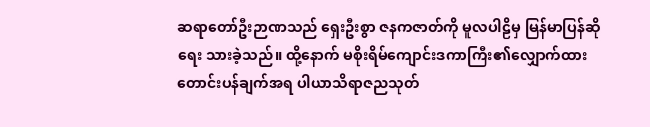ဆရာတော်ဦးဉာဏသည် ရှေးဦးစွာ ဇနကဇာတ်ကို မူလပါဠိမှ မြန်မာပြန်ဆိုရေး သားခဲ့သည်။ ထို့နောက် မစိုးရိမ်ကျောင်းဒကာကြီး၏လျှောက်ထား တောင်းပန်ချက်အရ ပါယာသိရာဇညသုတ်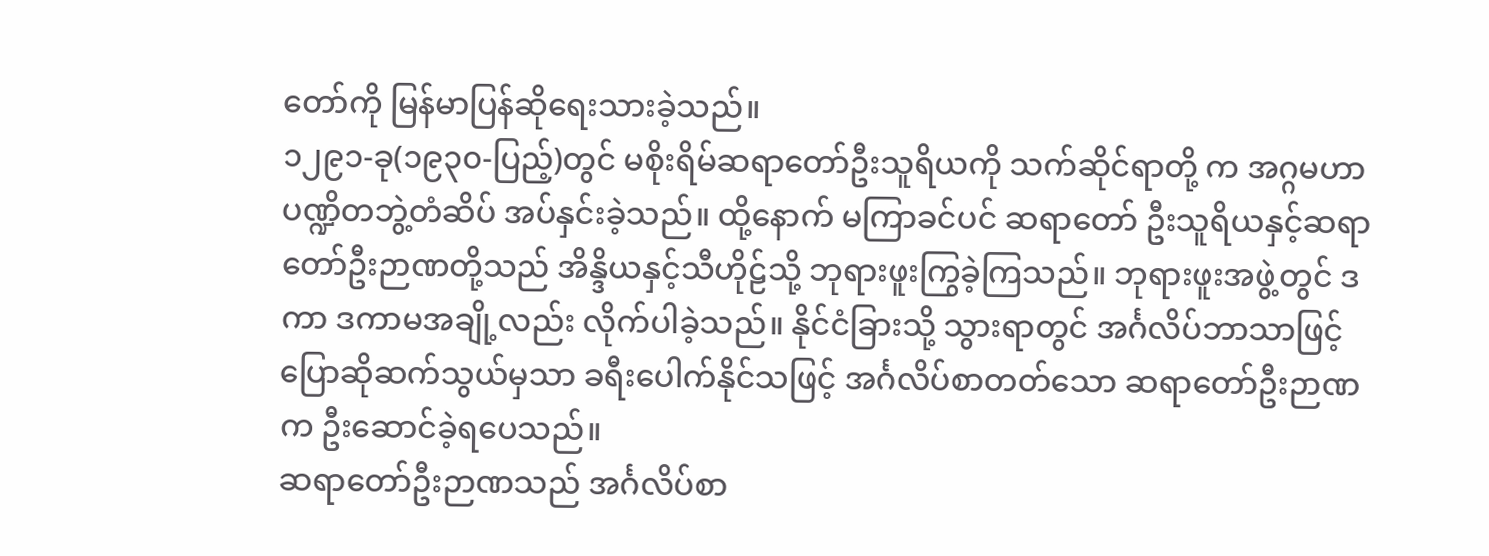တော်ကို မြန်မာပြန်ဆိုရေးသားခဲ့သည်။
၁၂၉၁-ခု(၁၉၃၀-ပြည့်)တွင် မစိုးရိမ်ဆရာတော်ဦးသူရိယကို သက်ဆိုင်ရာတို့ က အဂ္ဂမဟာပဏ္ဍိတဘွဲ့တံဆိပ် အပ်နှင်းခဲ့သည်။ ထို့နောက် မကြာခင်ပင် ဆရာတော် ဦးသူရိယနှင့်ဆရာတော်ဦးဉာဏတို့သည် အိန္ဒိယနှင့်သီဟိုဠ်သို့ ဘုရားဖူးကြွခဲ့ကြသည်။ ဘုရားဖူးအဖွဲ့တွင် ဒကာ ဒကာမအချို့လည်း လိုက်ပါခဲ့သည်။ နိုင်ငံခြားသို့ သွားရာတွင် အင်္ဂလိပ်ဘာသာဖြင့် ပြောဆိုဆက်သွယ်မှသာ ခရီးပေါက်နိုင်သဖြင့် အင်္ဂလိပ်စာတတ်သော ဆရာတော်ဦးဉာဏက ဦးဆောင်ခဲ့ရပေသည်။
ဆရာတော်ဦးဉာဏသည် အင်္ဂလိပ်စာ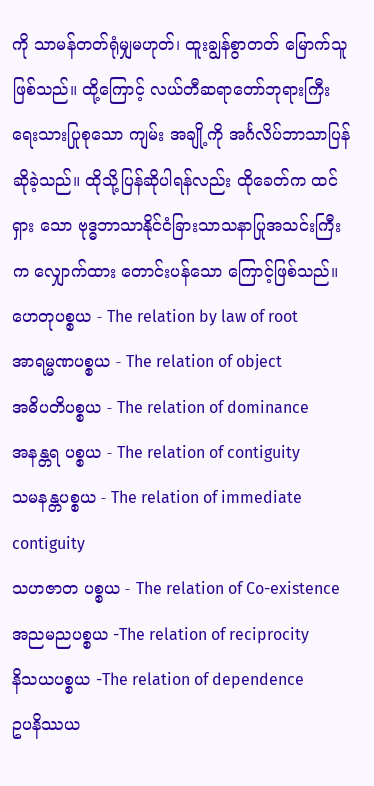ကို သာမန်တတ်ရုံမျှမဟုတ်၊ ထူးချွန်စွာတတ် မြောက်သူ ဖြစ်သည်။ ထို့ကြောင့် လယ်တီဆရာတော်ဘုရားကြီး ရေးသားပြုစုသော ကျမ်း အချို့ကို အင်္ဂလိပ်ဘာသာပြန်ဆိုခဲ့သည်။ ထိုသို့ပြန်ဆိုပါရန်လည်း ထိုခေတ်က ထင်ရှား သော ဗုဒ္ဓဘာသာနိုင်ငံခြားသာသနာပြုအသင်းကြီးက လျှောက်ထား တောင်းပန်သော ကြောင့်ဖြစ်သည်။
ဟေတုပစ္စယ - The relation by law of root
အာရမ္မဏပစ္စယ - The relation of object
အဓိပတိပစ္စယ - The relation of dominance
အနန္တရ ပစ္စယ - The relation of contiguity
သမနန္တပစ္စယ - The relation of immediate contiguity
သဟဇာတ ပစ္စယ - The relation of Co-existence
အညမညပစ္စယ -The relation of reciprocity
နိသယပစ္စယ -The relation of dependence
ဥပနိဿယ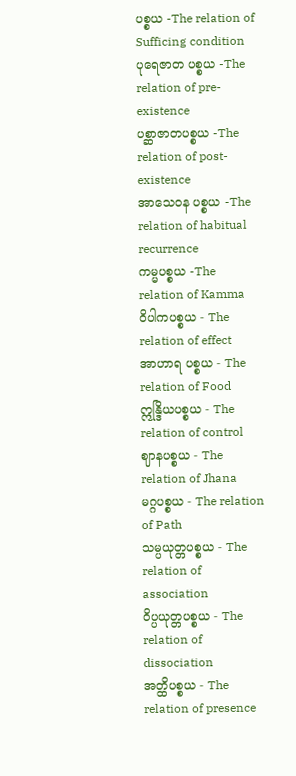ပစ္စယ -The relation of Sufficing condition
ပုရေဇာတ ပစ္စယ -The relation of pre-existence
ပစ္ဆာဇာတပစ္စယ -The relation of post-existence
အာသေဝန ပစ္စယ -The relation of habitual recurrence
ကမ္မပစ္စယ -The relation of Kamma
ဝိပါကပစ္စယ - The relation of effect
အာဟာရ ပစ္စယ - The relation of Food
ဣန္ဒြိယပစ္စယ - The relation of control
ဈာနပစ္စယ - The relation of Jhana
မဂ္ဂပစ္စယ - The relation of Path
သမ္ပယုတ္တပစ္စယ - The relation of association
ဝိပ္ပယုတ္တပစ္စယ - The relation of dissociation
အတ္ထိပစ္စယ - The relation of presence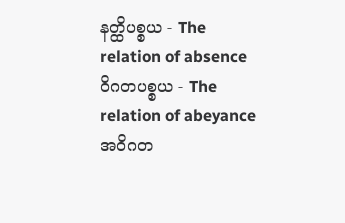နတ္ထိပစ္စယ - The relation of absence
ဝိဂတပစ္စယ - The relation of abeyance
အဝိဂတ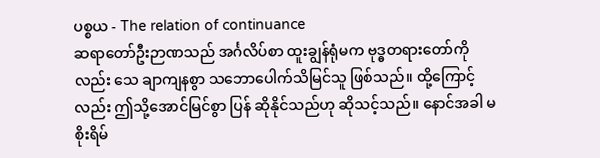ပစ္စယ - The relation of continuance
ဆရာတော်ဦးဉာဏသည် အင်္ဂလိပ်စာ ထူးချွန်ရုံမက ဗုဒ္ဓတရားတော်ကိုလည်း သေ ချာကျနစွာ သဘောပေါက်သိမြင်သူ ဖြစ်သည်။ ထို့ကြောင့်လည်း ဤသို့အောင်မြင်စွာ ပြန် ဆိုနိုင်သည်ဟု ဆိုသင့်သည်။ နောင်အခါ မစိုးရိမ်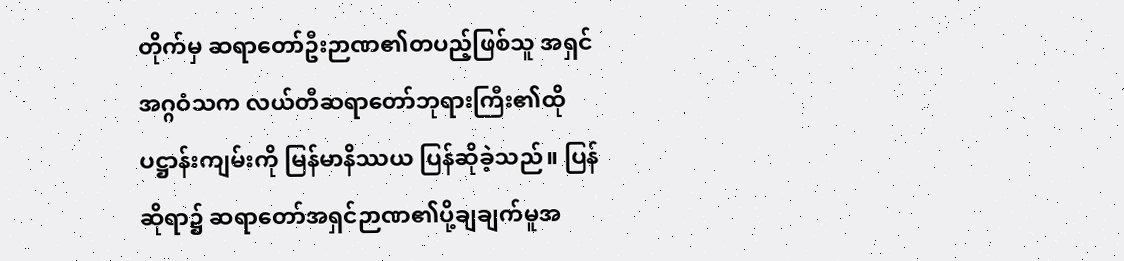တိုက်မှ ဆရာတော်ဦးဉာဏ၏တပည့်ဖြစ်သူ အရှင်အဂ္ဂဝံသက လယ်တီဆရာတော်ဘုရားကြီး၏ထိုပဋ္ဌာန်းကျမ်းကို မြန်မာနိဿယ ပြန်ဆိုခဲ့သည်။ ပြန်ဆိုရာ၌ ဆရာတော်အရှင်ဉာဏ၏ပို့ချချက်မူအ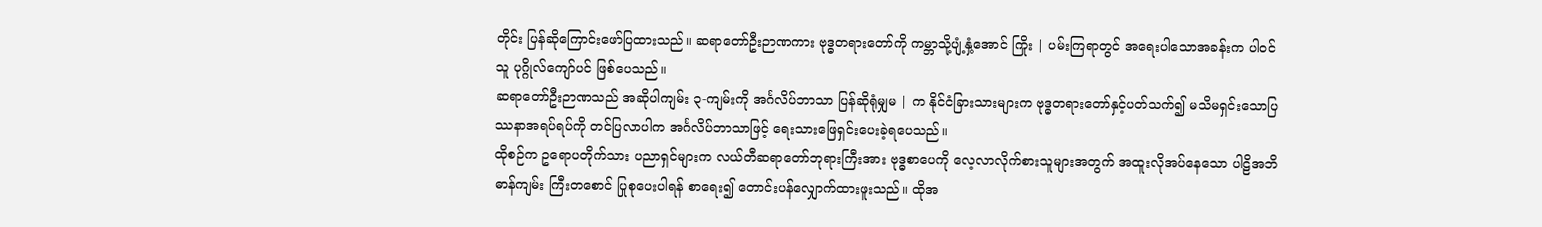တိုင်း ပြန်ဆိုကြောင်းဖော်ပြထားသည်။ ဆရာတော်ဦးဉာဏကား ဗုဒ္ဓတရားတော်ကို ကမ္ဘာသို့ပျံ့နှံ့အောင် ကြိုး | ပမ်းကြရာတွင် အရေးပါသောအခန်းက ပါဝင်သူ ပုဂ္ဂိုလ်ကျော်ပင် ဖြစ်ပေသည်။
ဆရာတော်ဦးဉာဏသည် အဆိုပါကျမ်း ၃-ကျမ်းကို အင်္ဂလိပ်ဘာသာ ပြန်ဆိုရုံမျှမ | က နိုင်ငံခြားသားများက ဗုဒ္ဓတရားတော်နှင့်ပတ်သက်၍ မသိမရှင်းသောပြဿနာအရပ်ရပ်ကို တင်ပြလာပါက အင်္ဂလိပ်ဘာသာဖြင့် ရေးသားဖြေရှင်းပေးခဲ့ရပေသည်။
ထိုစဉ်က ဥရောပတိုက်သား ပညာရှင်များက လယ်တီဆရာတော်ဘုရားကြီးအား ဗုဒ္ဓစာပေကို လေ့လာလိုက်စားသူများအတွက် အထူးလိုအပ်နေသော ပါဠိအဘိဓာန်ကျမ်း ကြီးတစောင် ပြုစုပေးပါရန် စာရေး၍ တောင်းပန်လျှောက်ထားဖူးသည်။ ထိုအ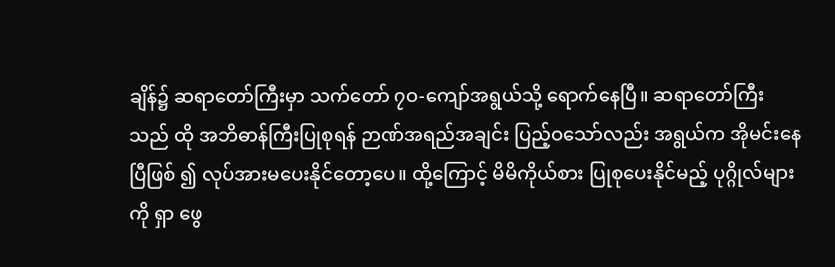ချိန်၌ ဆရာတော်ကြီးမှာ သက်တော် ၇ဝ-ကျော်အရွယ်သို့ ရောက်နေပြီ။ ဆရာတော်ကြီးသည် ထို အဘိဓာန်ကြီးပြုစုရန် ဉာဏ်အရည်အချင်း ပြည့်ဝသော်လည်း အရွယ်က အိုမင်းနေပြီဖြစ် ၍ လုပ်အားမပေးနိုင်တော့ပေ။ ထို့ကြောင့် မိမိကိုယ်စား ပြုစုပေးနိုင်မည့် ပုဂ္ဂိုလ်များကို ရှာ ဖွေ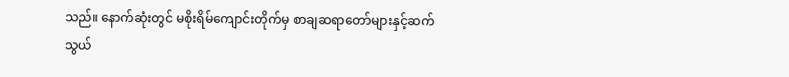သည်။ နောက်ဆုံးတွင် မစိုးရိမ်ကျောင်းတိုက်မှ စာချဆရာတော်များနှင့်ဆက်သွယ်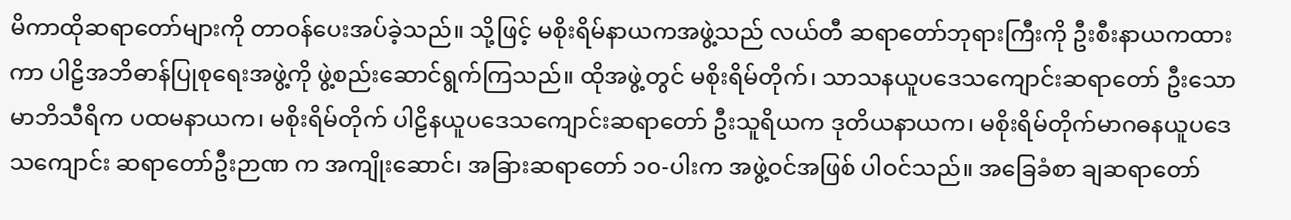မိကာထိုဆရာတော်များကို တာဝန်ပေးအပ်ခဲ့သည်။ သို့ဖြင့် မစိုးရိမ်နာယကအဖွဲ့သည် လယ်တီ ဆရာတော်ဘုရားကြီးကို ဦးစီးနာယကထားကာ ပါဠိအဘိဓာန်ပြုစုရေးအဖွဲ့ကို ဖွဲ့စည်းဆောင်ရွက်ကြသည်။ ထိုအဖွဲ့တွင် မစိုးရိမ်တိုက်၊ သာသနယူပဒေသကျောင်းဆရာတော် ဦးသောမာဘိသီရိက ပထမနာယက၊ မစိုးရိမ်တိုက် ပါဠိနယူပဒေသကျောင်းဆရာတော် ဦးသူရိယက ဒုတိယနာယက၊ မစိုးရိမ်တိုက်မာဂဓနယူပဒေသကျောင်း ဆရာတော်ဦးဉာဏ က အကျိုးဆောင်၊ အခြားဆရာတော် ၁၀-ပါးက အဖွဲ့ဝင်အဖြစ် ပါဝင်သည်။ အခြေခံစာ ချဆရာတော်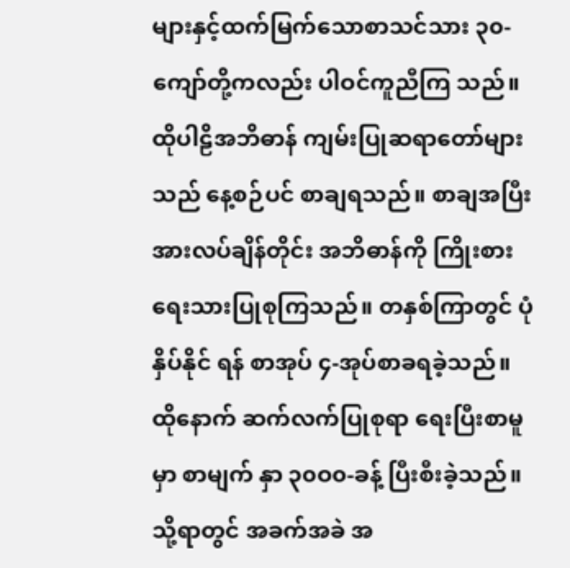များနှင့်ထက်မြက်သောစာသင်သား ၃၀-ကျော်တို့ကလည်း ပါဝင်ကူညီကြ သည်။
ထိုပါဠိအဘိဓာန် ကျမ်းပြုဆရာတော်များသည် နေ့စဉ်ပင် စာချရသည်။ စာချအပြီး အားလပ်ချိန်တိုင်း အဘိဓာန်ကို ကြိုးစားရေးသားပြုစုကြသည်။ တနှစ်ကြာတွင် ပုံနှိပ်နိုင် ရန် စာအုပ် ၄-အုပ်စာခရခဲ့သည်။ ထိုနောက် ဆက်လက်ပြုစုရာ ရေးပြီးစာမူမှာ စာမျက် နှာ ၃၀ဝ၀-ခန့် ပြီးစီးခဲ့သည်။ သို့ရာတွင် အခက်အခဲ အ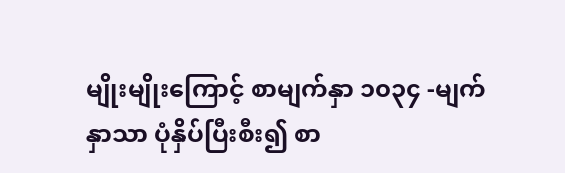မျိုးမျိုးကြောင့် စာမျက်နှာ ၁၀၃၄ -မျက်နှာသာ ပုံနှိပ်ပြီးစီး၍ စာ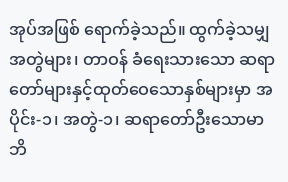အုပ်အဖြစ် ရောက်ခဲ့သည်။ ထွက်ခဲ့သမျှ အတွဲများ၊ တာဝန် ခံရေးသားသော ဆရာတော်များနှင့်ထုတ်ဝေသောနှစ်များမှာ အပိုင်း-၁၊ အတွဲ-၁၊ ဆရာတော်ဦးသောမာဘိ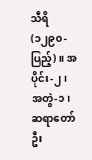သီရိ(၁၂၉၀-ပြည့်)။ အပိုင်း-၂၊ အတွဲ-၁၊ ဆရာတော်ဦး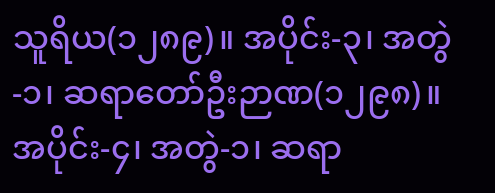သူရိယ(၁၂၈၉)။ အပိုင်း-၃၊ အတွဲ-၁၊ ဆရာတော်ဦးဉာဏ(၁၂၉၈)။ အပိုင်း-၄၊ အတွဲ-၁၊ ဆရာ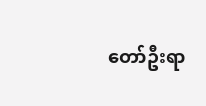တော်ဦးရာ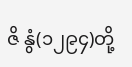ဇိ နွံ(၁၂၉၄)တို့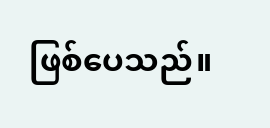ဖြစ်ပေသည်။